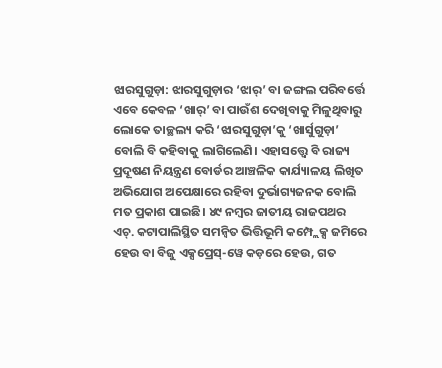ଝାରସୁଗୁଡ଼ା: ଝାରସୁଗୁଡ଼ାର ‘ଝାର୍’ ବା ଜଙ୍ଗଲ ପରିବର୍ତ୍ତେ ଏବେ କେବଳ ‘ଖାର୍’ ବା ପାଉଁଶ ଦେଖିବାକୁ ମିଳୁଥିବାରୁ ଲୋକେ ତାଚ୍ଛଲ୍ୟ କରି ‘ଝାରସୁଗୁଡ଼ା’କୁ ‘ଖାର୍ସୁଗୁଡ଼ା’ ବୋଲି ବି କହିବାକୁ ଲାଗିଲେଣି। ଏହାସତ୍ତ୍ବେ ବି ରାଜ୍ୟ ପ୍ରଦୂଷଣ ନିୟନ୍ତ୍ରଣ ବୋର୍ଡର ଆଞ୍ଚଳିକ କାର୍ଯ୍ୟାଳୟ ଲିଖିତ ଅଭିଯୋଗ ଅପେକ୍ଷାରେ ରହିବା ଦୁର୍ଭାଗ୍ୟଜନକ ବୋଲି ମତ ପ୍ରକାଶ ପାଇଛି। ୪୯ ନମ୍ବର ଜାତୀୟ ରାଜପଥର ଏଚ୍. କଟାପାଲିସ୍ଥିତ ସମନ୍ବିତ ଭିତ୍ତିଭୂମି କମ୍ପ୍ଲେକ୍ସ ଜମିରେ ହେଉ ବା ବିଜୁ ଏକ୍ସପ୍ରେସ୍-ୱେ କଡ଼ରେ ହେଉ, ଗତ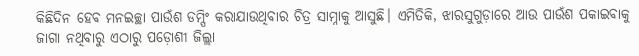କିଛିଦିନ ହେବ ମନଇଚ୍ଛା ପାଉଁଶ ଡମ୍ପିଂ କରାଯାଉଥିବାର ଚିତ୍ର ସାମ୍ନାକୁ ଆସୁଛି। ଏମିତିକି, ଝାରସୁଗୁଡ଼ାରେ ଆଉ ପାଉଁଶ ପକାଇବାକୁ ଜାଗା ନଥିବାରୁ ଏଠାରୁ ପଡ଼ୋଶୀ ଜିଲ୍ଲା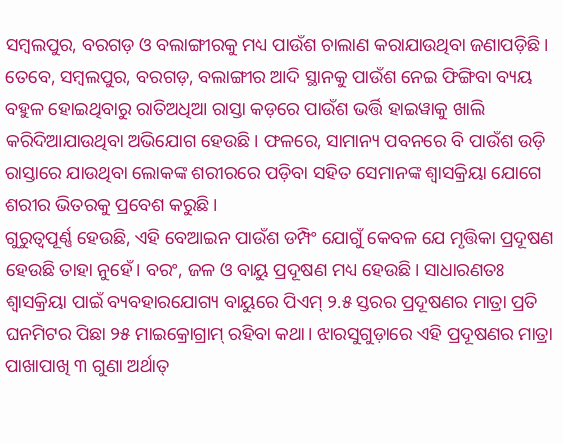ସମ୍ବଲପୁର, ବରଗଡ଼ ଓ ବଲାଙ୍ଗୀରକୁ ମଧ୍ୟ ପାଉଁଶ ଚାଲାଣ କରାଯାଉଥିବା ଜଣାପଡ଼ିଛି। ତେବେ, ସମ୍ବଲପୁର, ବରଗଡ଼, ବଲାଙ୍ଗୀର ଆଦି ସ୍ଥାନକୁ ପାଉଁଶ ନେଇ ଫିଙ୍ଗିବା ବ୍ୟୟ ବହୁଳ ହୋଇଥିବାରୁ ରାତିଅଧିଆ ରାସ୍ତା କଡ଼ରେ ପାଉଁଶ ଭର୍ତ୍ତି ହାଇୱାକୁ ଖାଲି କରିଦିଆଯାଉଥିବା ଅଭିଯୋଗ ହେଉଛି। ଫଳରେ, ସାମାନ୍ୟ ପବନରେ ବି ପାଉଁଶ ଉଡ଼ି ରାସ୍ତାରେ ଯାଉଥିବା ଲୋକଙ୍କ ଶରୀରରେ ପଡ଼ିବା ସହିତ ସେମାନଙ୍କ ଶ୍ବାସକ୍ରିୟା ଯୋଗେ ଶରୀର ଭିତରକୁ ପ୍ରବେଶ କରୁଛି।
ଗୁରୁତ୍ବପୂର୍ଣ୍ଣ ହେଉଛି, ଏହି ବେଆଇନ ପାଉଁଶ ଡମ୍ପିଂ ଯୋଗୁଁ କେବଳ ଯେ ମୃତ୍ତିକା ପ୍ରଦୂଷଣ ହେଉଛି ତାହା ନୁହେଁ। ବରଂ, ଜଳ ଓ ବାୟୁ ପ୍ରଦୂଷଣ ମଧ୍ୟ ହେଉଛି। ସାଧାରଣତଃ ଶ୍ବାସକ୍ରିୟା ପାଇଁ ବ୍ୟବହାରଯୋଗ୍ୟ ବାୟୁରେ ପିଏମ୍ ୨.୫ ସ୍ତରର ପ୍ରଦୂଷଣର ମାତ୍ରା ପ୍ରତି ଘନମିଟର ପିଛା ୨୫ ମାଇକ୍ରୋଗ୍ରାମ୍ ରହିବା କଥା। ଝାରସୁଗୁଡ଼ାରେ ଏହି ପ୍ରଦୂଷଣର ମାତ୍ରା ପାଖାପାଖି ୩ ଗୁଣା ଅର୍ଥାତ୍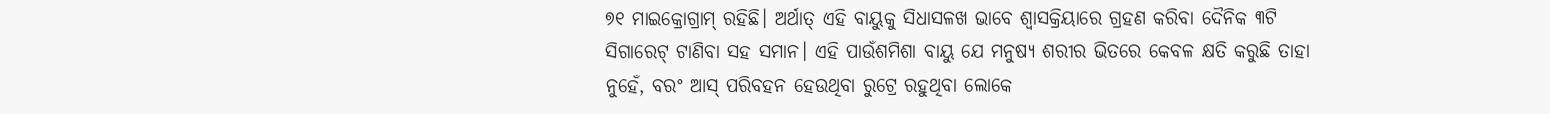୭୧ ମାଇକ୍ରୋଗ୍ରାମ୍ ରହିଛି। ଅର୍ଥାତ୍ ଏହି ବାୟୁକୁ ସିଧାସଳଖ ଭାବେ ଶ୍ବାସକ୍ରିୟାରେ ଗ୍ରହଣ କରିବା ଦୈନିକ ୩ଟି ସିଗାରେଟ୍ ଟାଣିବା ସହ ସମାନ। ଏହି ପାଉଁଶମିଶା ବାୟୁ ଯେ ମନୁଷ୍ୟ ଶରୀର ଭିତରେ କେବଳ କ୍ଷତି କରୁଛି ତାହା ନୁହେଁ, ବରଂ ଆସ୍ ପରିବହନ ହେଉଥିବା ରୁଟ୍ରେ ରହୁଥିବା ଲୋକେ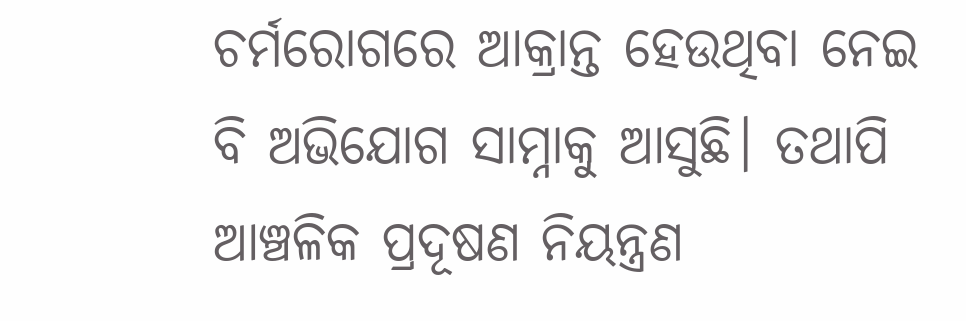ଚର୍ମରୋଗରେ ଆକ୍ରାନ୍ତ ହେଉଥିବା ନେଇ ବି ଅଭିଯୋଗ ସାମ୍ନାକୁ ଆସୁଛି। ତଥାପି ଆଞ୍ଚଳିକ ପ୍ରଦୂଷଣ ନିୟନ୍ତ୍ରଣ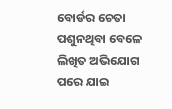ବୋର୍ଡର ଚେତା ପଶୁନଥିବା ବେଳେ ଲିଖିତ ଅଭିଯୋଗ ପରେ ଯାଇ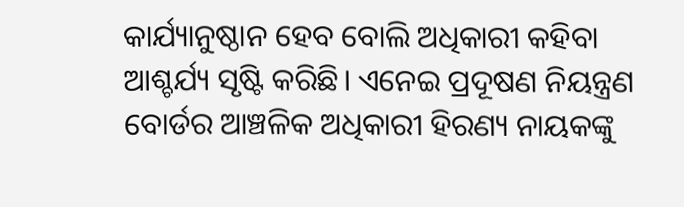କାର୍ଯ୍ୟାନୁଷ୍ଠାନ ହେବ ବୋଲି ଅଧିକାରୀ କହିବା ଆଶ୍ଚର୍ଯ୍ୟ ସୃଷ୍ଟି କରିଛି। ଏନେଇ ପ୍ରଦୂଷଣ ନିୟନ୍ତ୍ରଣ ବୋର୍ଡର ଆଞ୍ଚଳିକ ଅଧିକାରୀ ହିରଣ୍ୟ ନାୟକଙ୍କୁ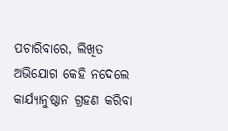ପଚାରିବାରେ, ଲିଖିତ ଅଭିଯୋଗ କେହି ନଦେଲେ କାର୍ଯ୍ୟାନୁଷ୍ଠାନ ଗ୍ରହଣ କରିବା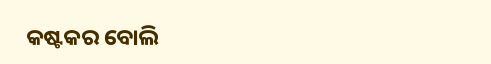କଷ୍ଟକର ବୋଲି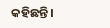କହିଛନ୍ତି।